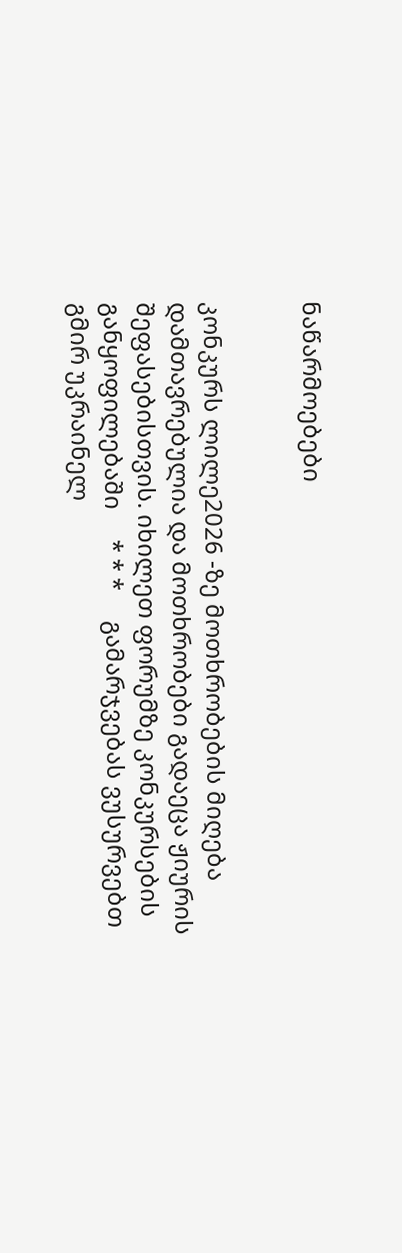ნაწარმოებები


კონკურს ლილე2026 -ზე მოთხრობების მიღება დამთავრებულია და მოთხრობები გადაეცა ჟიურის შეფასებისთვის. იხილეთ ფორუმზე კონკურსების განყოფილებაში     * * *     გამარჯვებას ვუსურვებთ გმირ უკრაინელ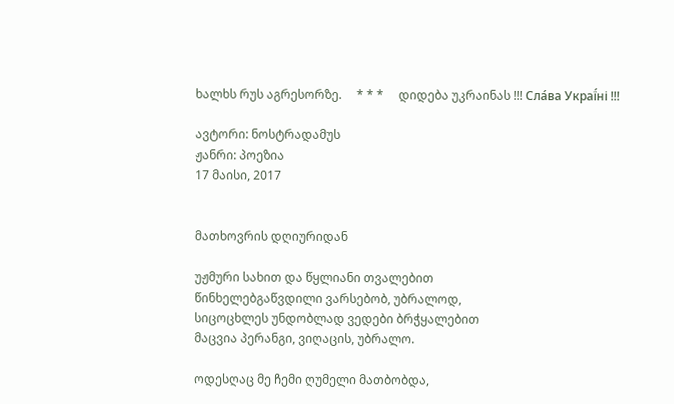ხალხს რუს აგრესორზე.     * * *     დიდება უკრაინას !!! Сла́ва Украї́ні !!!

ავტორი: ნოსტრადამუს
ჟანრი: პოეზია
17 მაისი, 2017


მათხოვრის დღიურიდან

უჟმური სახით და წყლიანი თვალებით
წინხელებგაწვდილი ვარსებობ, უბრალოდ,
სიცოცხლეს უნდობლად ვედები ბრჭყალებით
მაცვია პერანგი, ვიღაცის, უბრალო.

ოდესღაც მე ჩემი ღუმელი მათბობდა,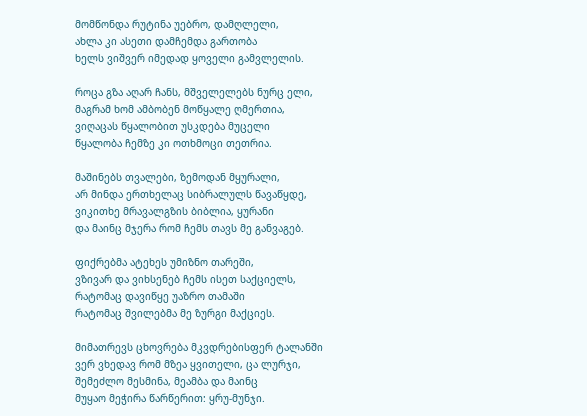მომწონდა რუტინა უებრო, დამღლელი,
ახლა კი ასეთი დამჩემდა გართობა
ხელს ვიშვერ იმედად ყოველი გამვლელის.

როცა გზა აღარ ჩანს, მშველელებს ნურც ელი,
მაგრამ ხომ ამბობენ მოწყალე ღმერთია,
ვიღაცას წყალობით უსკდება მუცელი
წყალობა ჩემზე კი ოთხმოცი თეთრია.

მაშინებს თვალები, ზემოდან მყურალი,
არ მინდა ერთხელაც სიბრალულს წავაწყდე,
ვიკითხე მრავალგზის ბიბლია, ყურანი
და მაინც მჯერა რომ ჩემს თავს მე განვაგებ.

ფიქრებმა ატეხეს უმიზნო თარეში,
ვზივარ და ვიხსენებ ჩემს ისეთ საქციელს,
რატომაც დავიწყე უაზრო თამაში
რატომაც შვილებმა მე ზურგი მაქციეს.

მიმათრევს ცხოვრება მკვდრებისფერ ტალანში
ვერ ვხედავ რომ მზეა ყვითელი, ცა ლურჯი,
შემეძლო მესმინა, მეამბა და მაინც
მუყაო მეჭირა წარწერით: ყრუ-მუნჯი.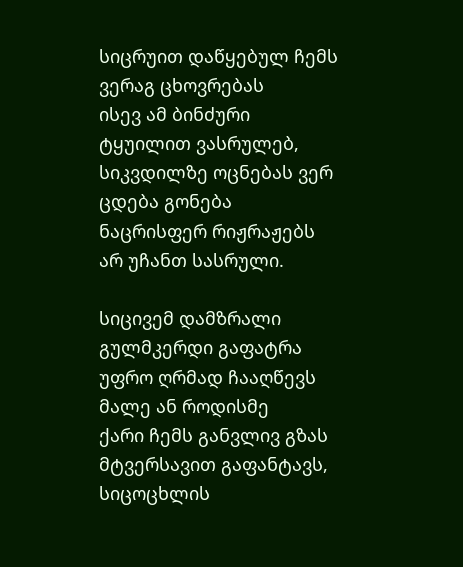სიცრუით დაწყებულ ჩემს ვერაგ ცხოვრებას
ისევ ამ ბინძური ტყუილით ვასრულებ,
სიკვდილზე ოცნებას ვერ ცდება გონება
ნაცრისფერ რიჟრაჟებს არ უჩანთ სასრული.

სიცივემ დამზრალი გულმკერდი გაფატრა
უფრო ღრმად ჩააღწევს მალე ან როდისმე
ქარი ჩემს განვლივ გზას მტვერსავით გაფანტავს,
სიცოცხლის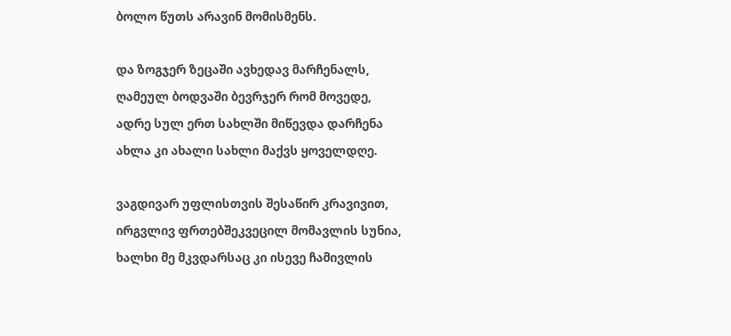ბოლო წუთს არავინ მომისმენს.

და ზოგჯერ ზეცაში ავხედავ მარჩენალს,
ღამეულ ბოდვაში ბევრჯერ რომ მოვედე,
ადრე სულ ერთ სახლში მიწევდა დარჩენა
ახლა კი ახალი სახლი მაქვს ყოველდღე.

ვაგდივარ უფლისთვის შესაწირ კრავივით,
ირგვლივ ფრთებშეკვეცილ მომავლის სუნია,
ხალხი მე მკვდარსაც კი ისევე ჩამივლის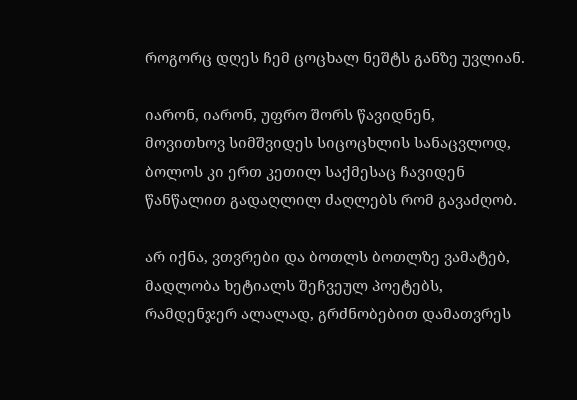როგორც დღეს ჩემ ცოცხალ ნეშტს განზე უვლიან.

იარონ, იარონ, უფრო შორს წავიდნენ,
მოვითხოვ სიმშვიდეს სიცოცხლის სანაცვლოდ,
ბოლოს კი ერთ კეთილ საქმესაც ჩავიდენ
წანწალით გადაღლილ ძაღლებს რომ გავაძღობ.

არ იქნა, ვთვრები და ბოთლს ბოთლზე ვამატებ,
მადლობა ხეტიალს შეჩვეულ პოეტებს,
რამდენჯერ ალალად, გრძნობებით დამათვრეს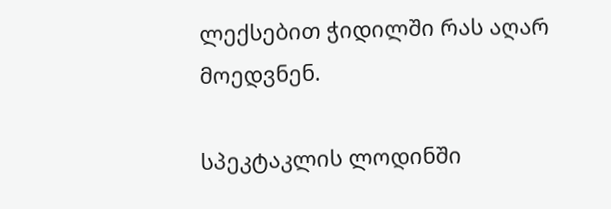ლექსებით ჭიდილში რას აღარ მოედვნენ.

სპეკტაკლის ლოდინში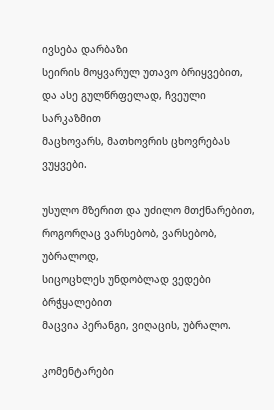ივსება დარბაზი
სეირის მოყვარულ უთავო ბრიყვებით,
და ასე გულწრფელად, ჩვეული სარკაზმით
მაცხოვარს, მათხოვრის ცხოვრებას ვუყვები.

უსულო მზერით და უძილო მთქნარებით,
როგორღაც ვარსებობ, ვარსებობ, უბრალოდ,
სიცოცხლეს უნდობლად ვედები ბრჭყალებით
მაცვია პერანგი, ვიღაცის, უბრალო.

კომენტარები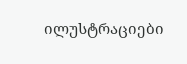ილუსტრაციები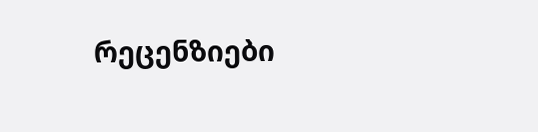რეცენზიები